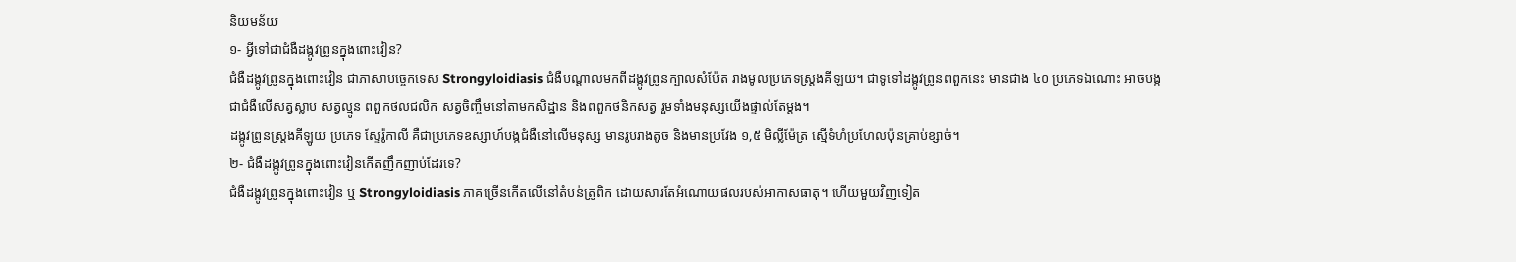និយមន័យ
១- អ្វីទៅជាជំងឺដង្កូវព្រូនក្នុងពោះវៀន?
ជំងឺដង្កូវព្រូនក្នុងពោះវៀន ជាភាសាបច្ចេកទេស Strongyloidiasis ជំងឺបណ្ដាលមកពីដង្កូវព្រូនក្បាលសំប៉ែត រាងមូលប្រភេទស្ត្រងគីឡយ។ ជាទូទៅដង្កូវព្រូនពពួកនេះ មានជាង ៤០ ប្រភេទឯណោះ អាចបង្កជាជំងឺលើសត្វស្លាប សត្វល្មូន ពពួកថលជលិក សត្វចិញ្ចឹមនៅតាមកសិដ្ឋាន និងពពួកថនិកសត្វ រួមទាំងមនុស្សយើងផ្ទាល់តែម្តង។
ដង្កូវព្រូនស្ត្រងគីឡូយ ប្រភេទ ស្ទែរ៉ូកាលី គឺជាប្រភេទឧស្សាហ៍បង្កជំងឺនៅលើមនុស្ស មានរូបរាងតូច និងមានប្រវែង ១,៥ មិល្លីម៉ែត្រ ស្មើទំហំប្រហែលប៉ុនគ្រាប់ខ្សាច់។
២- ជំងឺដង្កូវព្រូនក្នុងពោះវៀនកើតញឹកញាប់ដែរទេ?
ជំងឺដង្កូវព្រូនក្នុងពោះវៀន ឬ Strongyloidiasis ភាគច្រើនកើតលើនៅតំបន់ត្រូពិក ដោយសារតែអំណោយផលរបស់អាកាសធាតុ។ ហើយមួយវិញទៀត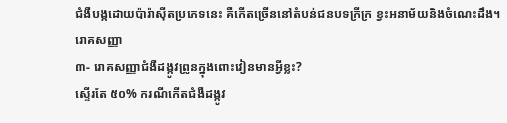ជំងឺបង្កដោយប៉ារ៉ាស៊ីតប្រភេទនេះ គឺកើតច្រើននៅតំបន់ជនបទក្រីក្រ ខ្វះអនាម័យនិងចំណេះដឹង។
រោគសញ្ញា
៣- រោគសញ្ញាជំងឺដង្កូវព្រូនក្នុងពោះវៀនមានអ្វីខ្លះ?
ស្ទើរតែ ៥០% ករណីកើតជំងឺដង្កូវ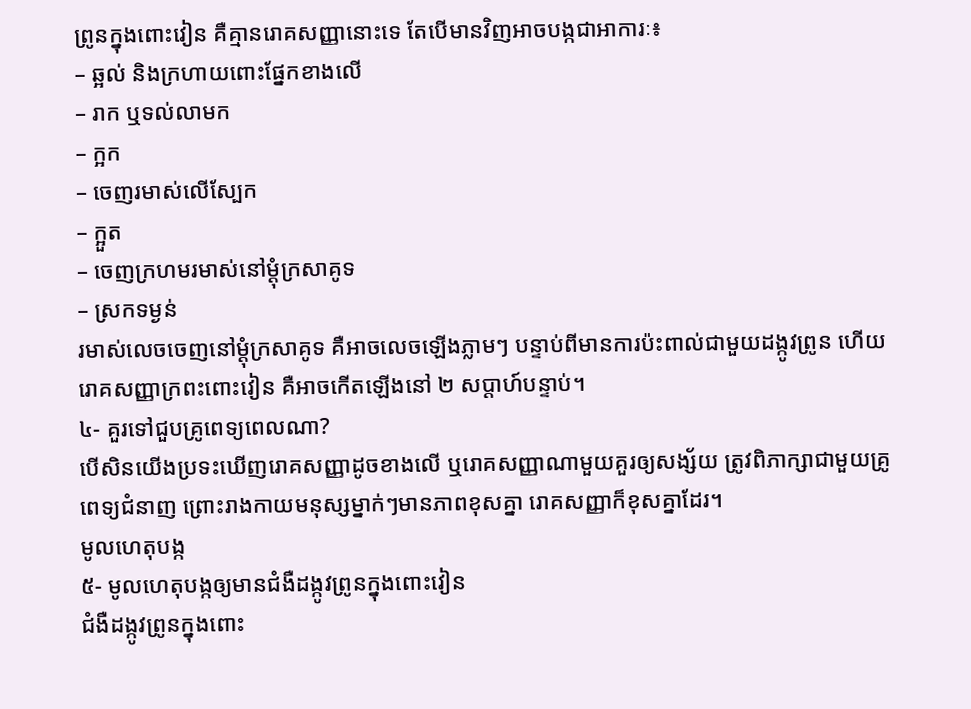ព្រូនក្នុងពោះវៀន គឺគ្មានរោគសញ្ញានោះទេ តែបើមានវិញអាចបង្កជាអាការៈ៖
– ឆ្អល់ និងក្រហាយពោះផ្នែកខាងលើ
– រាក ឬទល់លាមក
– ក្អក
– ចេញរមាស់លើស្បែក
– ក្អួត
– ចេញក្រហមរមាស់នៅម្ដុំក្រសាគូទ
– ស្រកទម្ងន់
រមាស់លេចចេញនៅម្ដុំក្រសាគូទ គឺអាចលេចឡើងភ្លាមៗ បន្ទាប់ពីមានការប៉ះពាល់ជាមួយដង្កូវព្រូន ហើយរោគសញ្ញាក្រពះពោះវៀន គឺអាចកើតឡើងនៅ ២ សប្តាហ៍បន្ទាប់។
៤- គួរទៅជួបគ្រូពេទ្យពេលណា?
បើសិនយើងប្រទះឃើញរោគសញ្ញាដូចខាងលើ ឬរោគសញ្ញាណាមួយគួរឲ្យសង្ស័យ ត្រូវពិភាក្សាជាមួយគ្រូពេទ្យជំនាញ ព្រោះរាងកាយមនុស្សម្នាក់ៗមានភាពខុសគ្នា រោគសញ្ញាក៏ខុសគ្នាដែរ។
មូលហេតុបង្ក
៥- មូលហេតុបង្កឲ្យមានជំងឺដង្កូវព្រូនក្នុងពោះវៀន
ជំងឺដង្កូវព្រូនក្នុងពោះ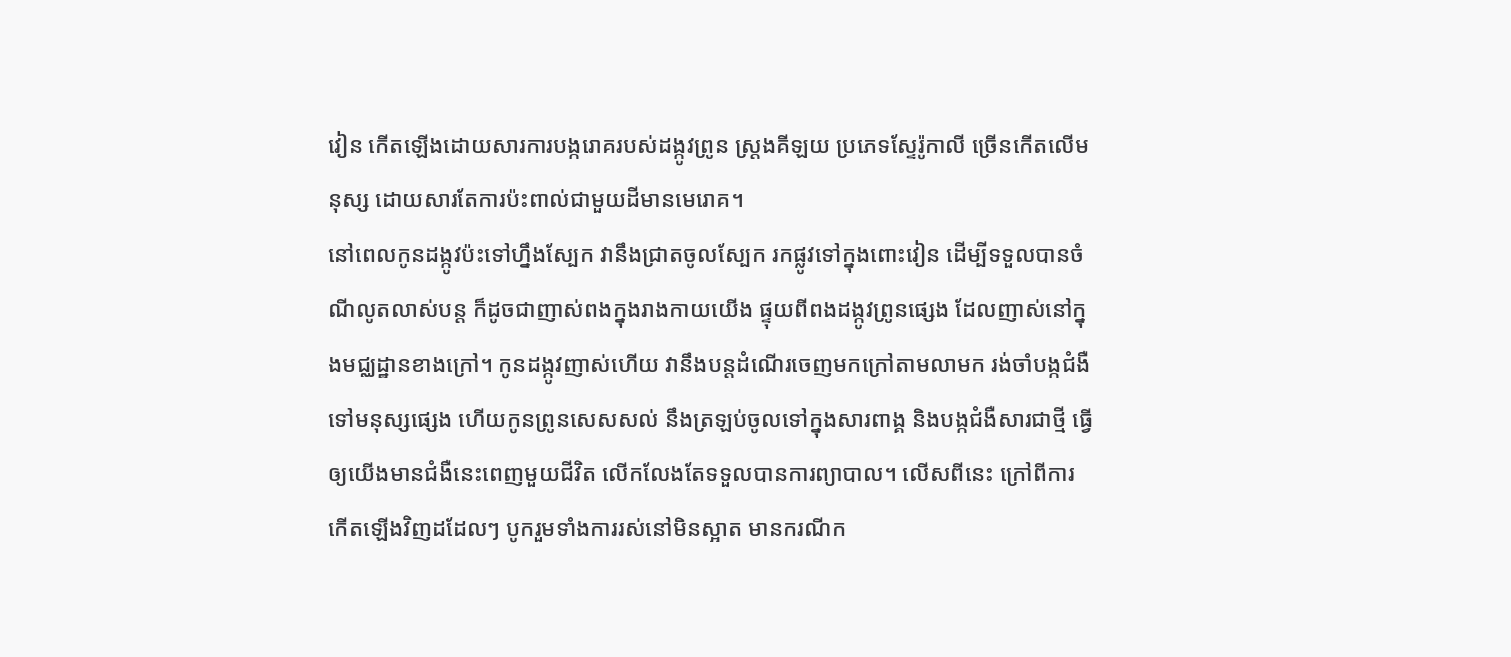វៀន កើតឡើងដោយសារការបង្ករោគរបស់ដង្កូវព្រូន ស្ត្រងគីឡយ ប្រភេទស្ទែរ៉ូកាលី ច្រើនកើតលើមនុស្ស ដោយសារតែការប៉ះពាល់ជាមួយដីមានមេរោគ។
នៅពេលកូនដង្កូវប៉ះទៅហ្នឹងស្បែក វានឹងជ្រាតចូលស្បែក រកផ្លូវទៅក្នុងពោះវៀន ដើម្បីទទួលបានចំណីលូតលាស់បន្ត ក៏ដូចជាញាស់ពងក្នុងរាងកាយយើង ផ្ទុយពីពងដង្កូវព្រូនផ្សេង ដែលញាស់នៅក្នុងមជ្ឈដ្ឋានខាងក្រៅ។ កូនដង្កូវញាស់ហើយ វានឹងបន្តដំណើរចេញមកក្រៅតាមលាមក រង់ចាំបង្កជំងឺទៅមនុស្សផ្សេង ហើយកូនព្រូនសេសសល់ នឹងត្រឡប់ចូលទៅក្នុងសារពាង្គ និងបង្កជំងឺសារជាថ្មី ធ្វើឲ្យយើងមានជំងឺនេះពេញមួយជីវិត លើកលែងតែទទួលបានការព្យាបាល។ លើសពីនេះ ក្រៅពីការកើតឡើងវិញដដែលៗ បូករួមទាំងការរស់នៅមិនស្អាត មានករណីក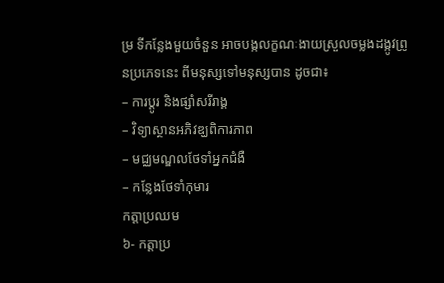ម្រ ទីកន្លែងមួយចំនួន អាចបង្កលក្ខណៈងាយស្រួលចម្លងដង្កូវព្រូនប្រភេទនេះ ពីមនុស្សទៅមនុស្សបាន ដូចជា៖
– ការប្ដូរ និងផ្សាំសរីរាង្គ
– វិទ្យាស្ថានអភិវឌ្ឃពិការភាព
– មជ្ឈមណ្ឌលថែទាំអ្នកជំងឺ
– កន្លែងថែទាំកុមារ
កត្តាប្រឈម
៦- កត្តាប្រ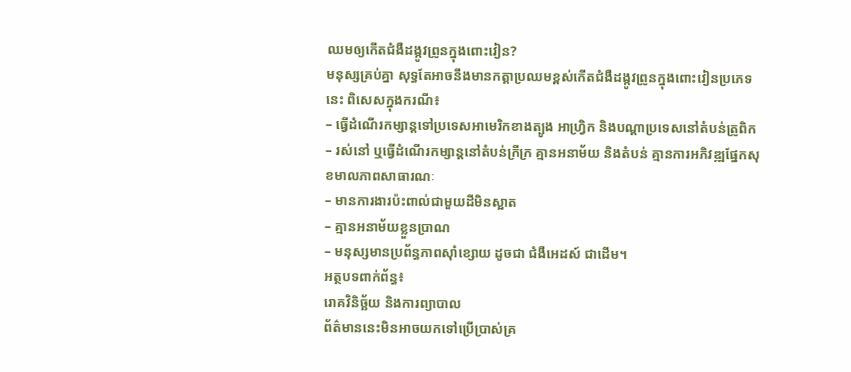ឈមឲ្យកើតជំងឺដង្កូវព្រូនក្នុងពោះវៀន?
មនុស្សគ្រប់គ្នា សុទ្ធតែអាចនឹងមានកត្តាប្រឈមខ្ពស់កើតជំងឺដង្កូវព្រូនក្នុងពោះវៀនប្រភេទនេះ ពិសេសក្នុងករណី៖
– ធ្វើដំណើរកម្សាន្តទៅប្រទេសអាមេរិកខាងត្បូង អាហ្រ្វិក និងបណ្តាប្រទេសនៅតំបន់ត្រូពិក
– រស់នៅ ឬធ្វើដំណើរកម្សាន្តនៅតំបន់ក្រីក្រ គ្មានអនាម័យ និងតំបន់ គ្មានការអភិវឌ្ឍផ្នែកសុខមាលភាពសាធារណៈ
– មានការងារប៉ះពាល់ជាមួយដីមិនស្អាត
– គ្មានអនាម័យខ្លួនប្រាណ
– មនុស្សមានប្រព័ន្ធភាពស៊ាំខ្សោយ ដូចជា ជំងឺអេដស៍ ជាដើម។
អត្ថបទពាក់ព័ន្ធ៖
រោគវិនិច្ឆ័យ និងការព្យាបាល
ព័ត៌មាននេះមិនអាចយកទៅប្រើប្រាស់គ្រ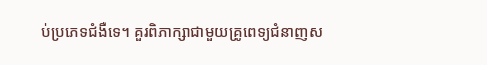ប់ប្រភេទជំងឺទេ។ គួរពិភាក្សាជាមួយគ្រូពេទ្យជំនាញស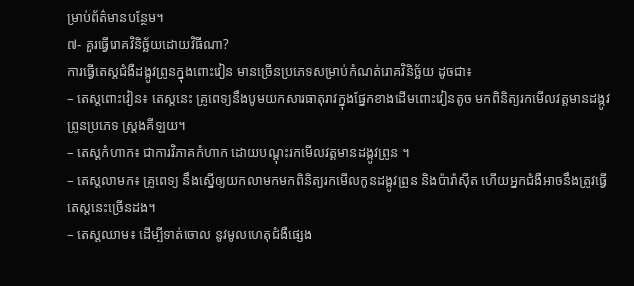ម្រាប់ព័ត៌មានបន្ថែម។
៧- គួរធ្វើរោគវិនិច្ឆ័យដោយវិធីណា?
ការធ្វើតេស្តជំងឺដង្កូវព្រូនក្នុងពោះវៀន មានច្រើនប្រភេទសម្រាប់កំណត់រោគវិនិច្ឆ័យ ដូចជា៖
– តេស្តពោះវៀន៖ តេស្តនេះ គ្រូពេទ្យនឹងបូមយកសារធាតុរាវក្នុងផ្នែកខាងដើមពោះវៀនតូច មកពិនិត្យរកមើលវត្តមានដង្កូវព្រូនប្រភេទ ស្ត្រងគីឡយ។
– តេស្តកំហាក៖ ជាការវិភាគកំហាក ដោយបណ្ដុះរកមើលវត្តមានដង្កូវព្រូន ។
– តេស្តលាមក៖ គ្រូពេទ្យ នឹងស្នើឲ្យយកលាមកមកពិនិត្យរកមើលកូនដង្កូវព្រូន និងប៉ារ៉ាស៊ីត ហើយអ្នកជំងឺអាចនឹងត្រូវធ្វើតេស្តនេះច្រើនដង។
– តេស្តឈាម៖ ដើម្បីទាត់ចោល នូវមូលហេតុជំងឺផ្សេង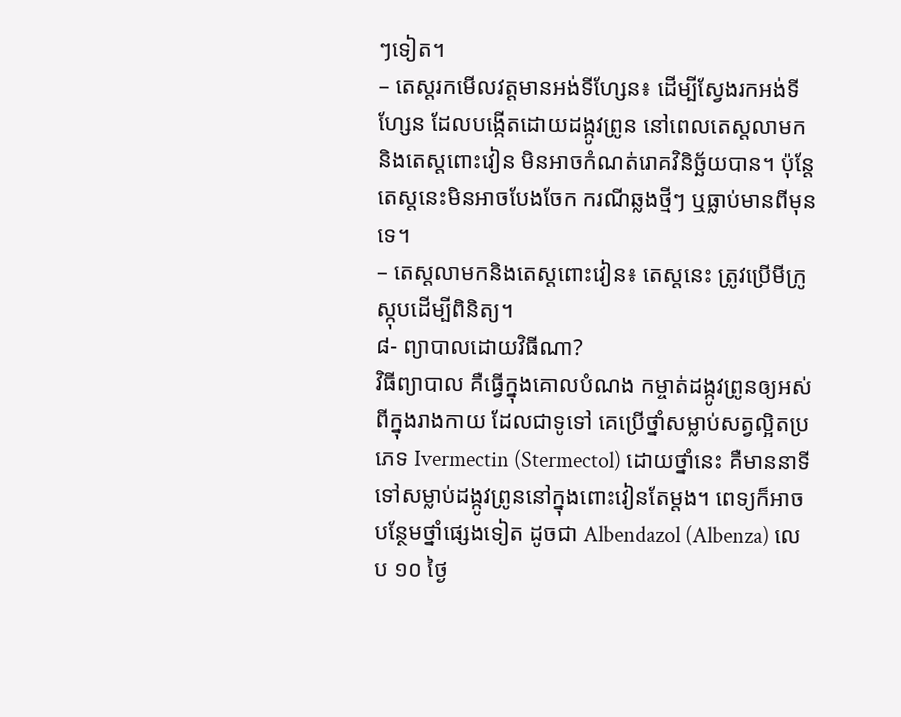ៗទៀត។
– តេស្តរកមើលវត្តមានអង់ទីហ្សែន៖ ដើម្បីស្វែងរកអង់ទីហ្សែន ដែលបង្កើតដោយដង្កូវព្រូន នៅពេលតេស្តលាមក និងតេស្តពោះវៀន មិនអាចកំណត់រោគវិនិច្ឆ័យបាន។ ប៉ុន្តែតេស្តនេះមិនអាចបែងចែក ករណីឆ្លងថ្មីៗ ឬធ្លាប់មានពីមុនទេ។
– តេស្តលាមកនិងតេស្តពោះវៀន៖ តេស្តនេះ ត្រូវប្រើមីក្រូស្កុបដើម្បីពិនិត្យ។
៨- ព្យាបាលដោយវិធីណា?
វិធីព្យាបាល គឺធ្វើក្នុងគោលបំណង កម្ចាត់ដង្កូវព្រូនឲ្យអស់ពីក្នុងរាងកាយ ដែលជាទូទៅ គេប្រើថ្នាំសម្លាប់សត្វល្អិតប្រភេទ Ivermectin (Stermectol) ដោយថ្នាំនេះ គឺមាននាទីទៅសម្លាប់ដង្កូវព្រូននៅក្នុងពោះវៀនតែម្ដង។ ពេទ្យក៏អាចបន្ថែមថ្នាំផ្សេងទៀត ដូចជា Albendazol (Albenza) លេប ១០ ថ្ងៃ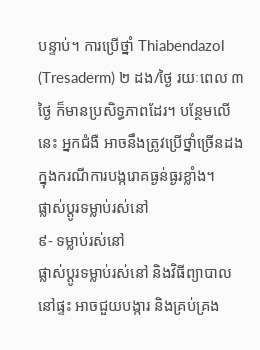បន្ទាប់។ ការប្រើថ្នាំ Thiabendazol (Tresaderm) ២ ដង/ថ្ងៃ រយៈពេល ៣ថ្ងៃ ក៏មានប្រសិទ្ធភាពដែរ។ បន្ថែមលើនេះ អ្នកជំងឺ អាចនឹងត្រូវប្រើថ្នាំច្រើនដងក្នុងករណីការបង្ករោគធ្ងន់ធ្ងរខ្លាំង។
ផ្លាស់ប្តូរទម្លាប់រស់នៅ
៩- ទម្លាប់រស់នៅ
ផ្លាស់ប្តូរទម្លាប់រស់នៅ និងវិធីព្យាបាលនៅផ្ទះ អាចជួយបង្ការ និងគ្រប់គ្រង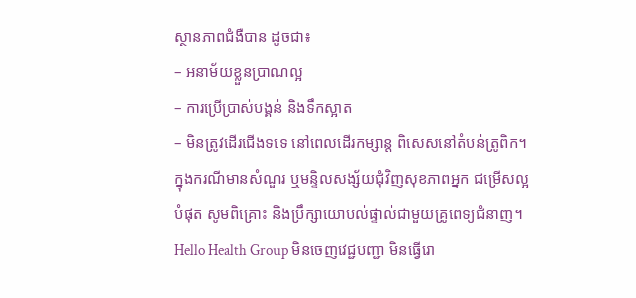ស្ថានភាពជំងឺបាន ដូចជា៖
– អនាម័យខ្លួនប្រាណល្អ
– ការប្រើប្រាស់បង្គន់ និងទឹកស្អាត
– មិនត្រូវដើរជើងទទេ នៅពេលដើរកម្សាន្ត ពិសេសនៅតំបន់ត្រូពិក។
ក្នុងករណីមានសំណួរ ឬមន្ទិលសង្ស័យជុំវិញសុខភាពអ្នក ជម្រើសល្អបំផុត សូមពិគ្រោះ និងប្រឹក្សាយោបល់ផ្ទាល់ជាមួយគ្រូពេទ្យជំនាញ។ Hello Health Group មិនចេញវេជ្ជបញ្ជា មិនធ្វើរោ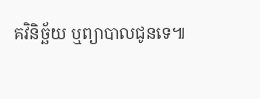គវិនិច្ឆ័យ ឬព្យាបាលជូនទេ៕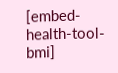[embed-health-tool-bmi]